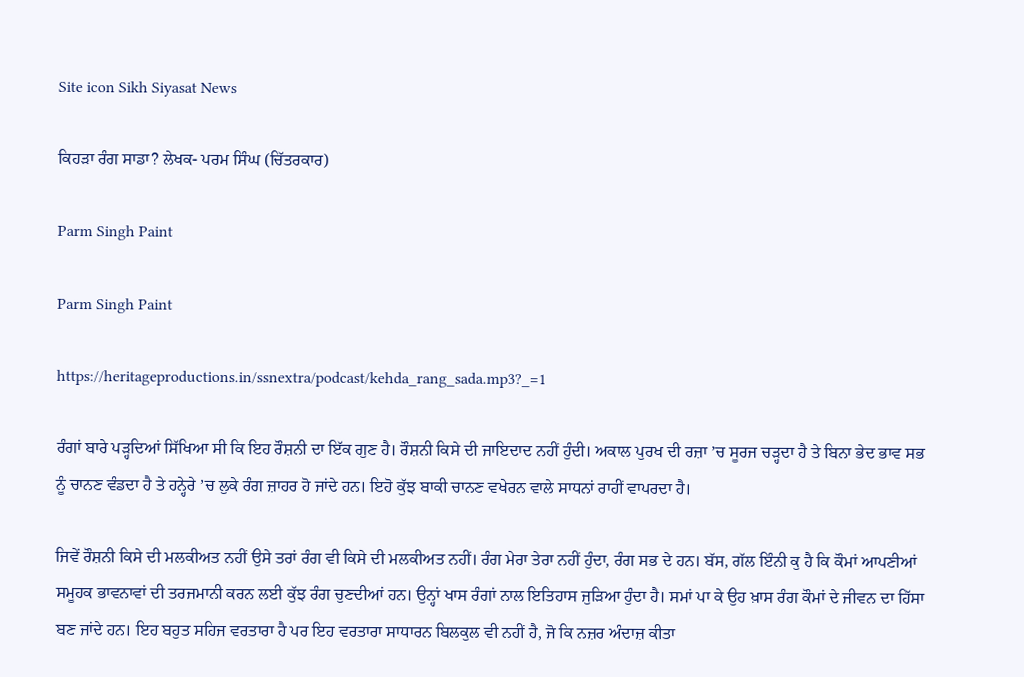Site icon Sikh Siyasat News

ਕਿਹੜਾ ਰੰਗ ਸਾਡਾ? ਲੇਖਕ- ਪਰਮ ਸਿੰਘ (ਚਿੱਤਰਕਾਰ)

Parm Singh Paint

Parm Singh Paint

https://heritageproductions.in/ssnextra/podcast/kehda_rang_sada.mp3?_=1

ਰੰਗਾਂ ਬਾਰੇ ਪੜ੍ਹਦਿਆਂ ਸਿੱਖਿਆ ਸੀ ਕਿ ਇਹ ਰੌਸ਼ਨੀ ਦਾ ਇੱਕ ਗੁਣ ਹੈ। ਰੌਸ਼ਨੀ ਕਿਸੇ ਦੀ ਜਾਇਦਾਦ ਨਹੀਂ ਹੁੰਦੀ। ਅਕਾਲ ਪੁਰਖ ਦੀ ਰਜ਼ਾ ’ਚ ਸੂਰਜ ਚੜ੍ਹਦਾ ਹੈ ਤੇ ਬਿਨਾ ਭੇਦ ਭਾਵ ਸਭ ਨੂੰ ਚਾਨਣ ਵੰਡਦਾ ਹੈ ਤੇ ਹਨ੍ਹੇਰੇ ’ਚ ਲੁਕੇ ਰੰਗ ਜ਼ਾਹਰ ਹੋ ਜਾਂਦੇ ਹਨ। ਇਹੋ ਕੁੱਝ ਬਾਕੀ ਚਾਨਣ ਵਖੇਰਨ ਵਾਲੇ ਸਾਧਨਾਂ ਰਾਹੀਂ ਵਾਪਰਦਾ ਹੈ।

ਜਿਵੇਂ ਰੌਸ਼ਨੀ ਕਿਸੇ ਦੀ ਮਲਕੀਅਤ ਨਹੀਂ ਉਸੇ ਤਰਾਂ ਰੰਗ ਵੀ ਕਿਸੇ ਦੀ ਮਲਕੀਅਤ ਨਹੀਂ। ਰੰਗ ਮੇਰਾ ਤੇਰਾ ਨਹੀਂ ਹੁੰਦਾ, ਰੰਗ ਸਭ ਦੇ ਹਨ। ਬੱਸ, ਗੱਲ ਇੰਨੀ ਕੁ ਹੈ ਕਿ ਕੌਮਾਂ ਆਪਣੀਆਂ ਸਮੂਹਕ ਭਾਵਨਾਵਾਂ ਦੀ ਤਰਜਮਾਨੀ ਕਰਨ ਲਈ ਕੁੱਝ ਰੰਗ ਚੁਣਦੀਆਂ ਹਨ। ਉਨ੍ਹਾਂ ਖਾਸ ਰੰਗਾਂ ਨਾਲ ਇਤਿਹਾਸ ਜੁੜਿਆ ਹੁੰਦਾ ਹੈ। ਸਮਾਂ ਪਾ ਕੇ ਉਹ ਖ਼ਾਸ ਰੰਗ ਕੌਮਾਂ ਦੇ ਜੀਵਨ ਦਾ ਹਿੱਸਾ ਬਣ ਜਾਂਦੇ ਹਨ। ਇਹ ਬਹੁਤ ਸਹਿਜ ਵਰਤਾਰਾ ਹੈ ਪਰ ਇਹ ਵਰਤਾਰਾ ਸਾਧਾਰਨ ਬਿਲਕੁਲ ਵੀ ਨਹੀਂ ਹੈ, ਜੋ ਕਿ ਨਜ਼ਰ ਅੰਦਾਜ਼ ਕੀਤਾ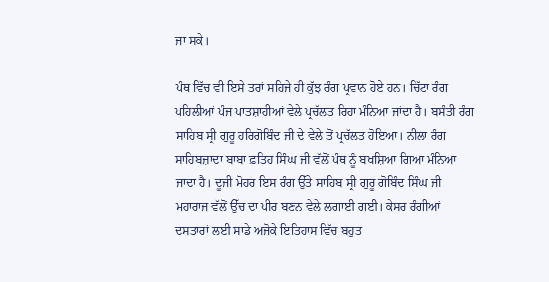ਜਾ ਸਕੇ।

ਪੰਥ ਵਿੱਚ ਵੀ ਇਸੇ ਤਰਾਂ ਸਹਿਜੇ ਹੀ ਕੁੱਝ ਰੰਗ ਪ੍ਰਵਾਨ ਹੋਏ ਹਨ। ਚਿੱਟਾ ਰੰਗ ਪਹਿਲੀਆਂ ਪੰਜ ਪਾਤਸ਼ਾਹੀਆਂ ਵੇਲੇ ਪ੍ਰਚੱਲਤ ਰਿਹਾ ਮੰਨਿਆ ਜਾਂਦਾ ਹੈ। ਬਸੰਤੀ ਰੰਗ ਸਾਹਿਬ ਸ੍ਰੀ ਗੁਰੂ ਹਰਿਗੋਬਿੰਦ ਜੀ ਦੇ ਵੇਲੇ ਤੋਂ ਪ੍ਰਚੱਲਤ ਹੋਇਆ। ਨੀਲਾ ਰੰਗ ਸਾਹਿਬਜ਼ਾਦਾ ਬਾਬਾ ਫ਼ਤਿਹ ਸਿੰਘ ਜੀ ਵੱਲੋਂ ਪੰਥ ਨੂੰ ਬਖਸ਼ਿਆ ਗਿਆ ਮੰਨਿਆ ਜਾਦਾ ਹੈ। ਦੂਜੀ ਮੋਹਰ ਇਸ ਰੰਗ ਉੱਤੇ ਸਾਹਿਬ ਸ੍ਰੀ ਗੁਰੂ ਗੋਬਿੰਦ ਸਿੰਘ ਜੀ ਮਹਾਰਾਜ ਵੱਲੋਂ ਉੱਚ ਦਾ ਪੀਰ ਬਣਨ ਵੇਲੇ ਲਗਾਈ ਗਈ। ਕੇਸਰ ਰੰਗੀਆਂ ਦਸਤਾਰਾਂ ਲਈ ਸਾਡੇ ਅਜੋਕੇ ਇਤਿਹਾਸ ਵਿੱਚ ਬਹੁਤ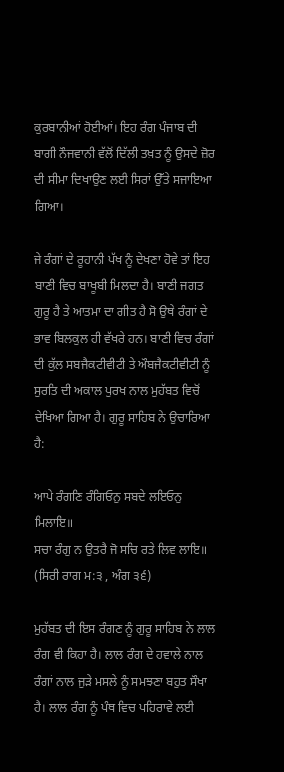ਕੁਰਬਾਨੀਆਂ ਹੋਈਆਂ। ਇਹ ਰੰਗ ਪੰਜਾਬ ਦੀ ਬਾਗੀ ਨੌਜਵਾਨੀ ਵੱਲੋਂ ਦਿੱਲੀ ਤਖ਼ਤ ਨੂੰ ਉਸਦੇ ਜ਼ੋਰ ਦੀ ਸੀਮਾ ਦਿਖਾਉਣ ਲਈ ਸਿਰਾਂ ਉੱਤੇ ਸਜਾਇਆ ਗਿਆ।

ਜੇ ਰੰਗਾਂ ਦੇ ਰੂਹਾਨੀ ਪੱਖ ਨੂੰ ਦੇਖਣਾ ਹੋਵੇ ਤਾਂ ਇਹ ਬਾਣੀ ਵਿਚ ਬਾਖੂਬੀ ਮਿਲਦਾ ਹੈ। ਬਾਣੀ ਜਗਤ ਗੁਰੂ ਹੈ ਤੇ ਆਤਮਾ ਦਾ ਗੀਤ ਹੈ ਸੋ ਉਥੇ ਰੰਗਾਂ ਦੇ ਭਾਵ ਬਿਲਕੁਲ ਹੀ ਵੱਖਰੇ ਹਨ। ਬਾਣੀ ਵਿਚ ਰੰਗਾਂ ਦੀ ਕੁੱਲ ਸਬਜੈਕਟੀਵੀਟੀ ਤੇ ਔਬਜੈਕਟੀਵੀਟੀ ਨੂੰ ਸੁਰਤਿ ਦੀ ਅਕਾਲ ਪੁਰਖ ਨਾਲ ਮੁਹੱਬਤ ਵਿਚੋਂ ਦੇਖਿਆ ਗਿਆ ਹੈ। ਗੁਰੂ ਸਾਹਿਬ ਨੇ ਉਚਾਰਿਆ ਹੈ:

ਆਪੇ ਰੰਗਣਿ ਰੰਗਿਓਨੁ ਸਬਦੇ ਲਇਓਨੁ ਮਿਲਾਇ॥
ਸਚਾ ਰੰਗੁ ਨ ਉਤਰੈ ਜੋ ਸਚਿ ਰਤੇ ਲਿਵ ਲਾਇ॥ (ਸਿਰੀ ਰਾਗ ਮ:੩ , ਅੰਗ ੩੬)

ਮੁਹੱਬਤ ਦੀ ਇਸ ਰੰਗਣ ਨੂੰ ਗੁਰੂ ਸਾਹਿਬ ਨੇ ਲਾਲ ਰੰਗ ਵੀ ਕਿਹਾ ਹੈ। ਲਾਲ ਰੰਗ ਦੇ ਹਵਾਲੇ ਨਾਲ ਰੰਗਾਂ ਨਾਲ ਜੁੜੇ ਮਸਲੇ ਨੂੰ ਸਮਝਣਾ ਬਹੁਤ ਸੌਖਾ ਹੈ। ਲਾਲ ਰੰਗ ਨੂੰ ਪੰਥ ਵਿਚ ਪਹਿਰਾਵੇ ਲਈ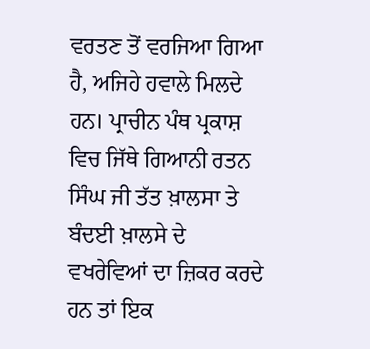ਵਰਤਣ ਤੋਂ ਵਰਜਿਆ ਗਿਆ ਹੈ, ਅਜਿਹੇ ਹਵਾਲੇ ਮਿਲਦੇ ਹਨ। ਪ੍ਰਾਚੀਨ ਪੰਥ ਪ੍ਰਕਾਸ਼ ਵਿਚ ਜਿੱਥੇ ਗਿਆਨੀ ਰਤਨ ਸਿੰਘ ਜੀ ਤੱਤ ਖ਼ਾਲਸਾ ਤੇ ਬੰਦਈ ਖ਼ਾਲਸੇ ਦੇ ਵਖਰੇਵਿਆਂ ਦਾ ਜ਼ਿਕਰ ਕਰਦੇ ਹਨ ਤਾਂ ਇਕ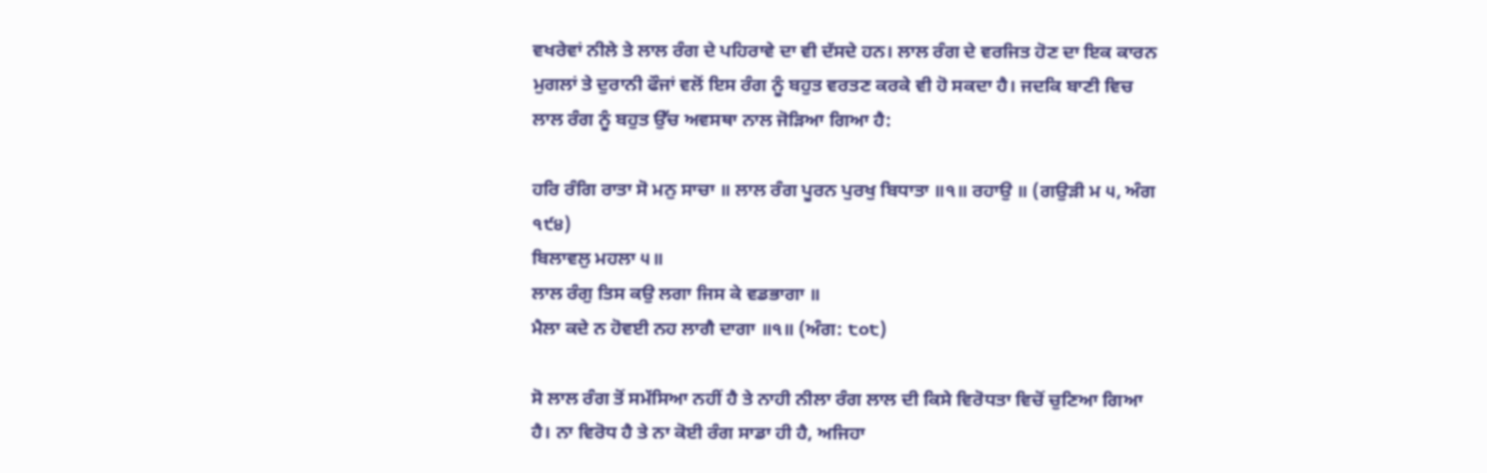ਵਖਰੇਵਾਂ ਨੀਲੇ ਤੇ ਲਾਲ ਰੰਗ ਦੇ ਪਹਿਰਾਵੇ ਦਾ ਵੀ ਦੱਸਦੇ ਹਨ। ਲਾਲ ਰੰਗ ਦੇ ਵਰਜਿਤ ਹੋਣ ਦਾ ਇਕ ਕਾਰਨ ਮੁਗਲਾਂ ਤੇ ਦੁਰਾਨੀ ਫੌਜਾਂ ਵਲੋਂ ਇਸ ਰੰਗ ਨੂੰ ਬਹੁਤ ਵਰਤਣ ਕਰਕੇ ਵੀ ਹੋ ਸਕਦਾ ਹੈ। ਜਦਕਿ ਬਾਣੀ ਵਿਚ ਲਾਲ ਰੰਗ ਨੂੰ ਬਹੁਤ ਉੱਚ ਅਵਸਥਾ ਨਾਲ ਜੋੜਿਆ ਗਿਆ ਹੈ:

ਹਰਿ ਰੰਗਿ ਰਾਤਾ ਸੋ ਮਨੁ ਸਾਚਾ ॥ ਲਾਲ ਰੰਗ ਪੂਰਨ ਪੁਰਖੁ ਬਿਧਾਤਾ ॥੧॥ ਰਹਾਉ ॥ (ਗਉੜੀ ਮ ੫, ਅੰਗ ੧੯੪)
ਬਿਲਾਵਲੁ ਮਹਲਾ ੫॥
ਲਾਲ ਰੰਗੁ ਤਿਸ ਕਉ ਲਗਾ ਜਿਸ ਕੇ ਵਡਭਾਗਾ ॥
ਮੈਲਾ ਕਦੇ ਨ ਹੋਵਈ ਨਹ ਲਾਗੈ ਦਾਗਾ ॥੧॥ (ਅੰਗ: ੮੦੮)

ਸੋ ਲਾਲ ਰੰਗ ਤੋਂ ਸਮੱਸਿਆ ਨਹੀਂ ਹੈ ਤੇ ਨਾਹੀ ਨੀਲਾ ਰੰਗ ਲਾਲ ਦੀ ਕਿਸੇ ਵਿਰੋਧਤਾ ਵਿਚੋਂ ਚੁਣਿਆ ਗਿਆ ਹੈ। ਨਾ ਵਿਰੋਧ ਹੈ ਤੇ ਨਾ ਕੋਈ ਰੰਗ ਸਾਡਾ ਹੀ ਹੈ, ਅਜਿਹਾ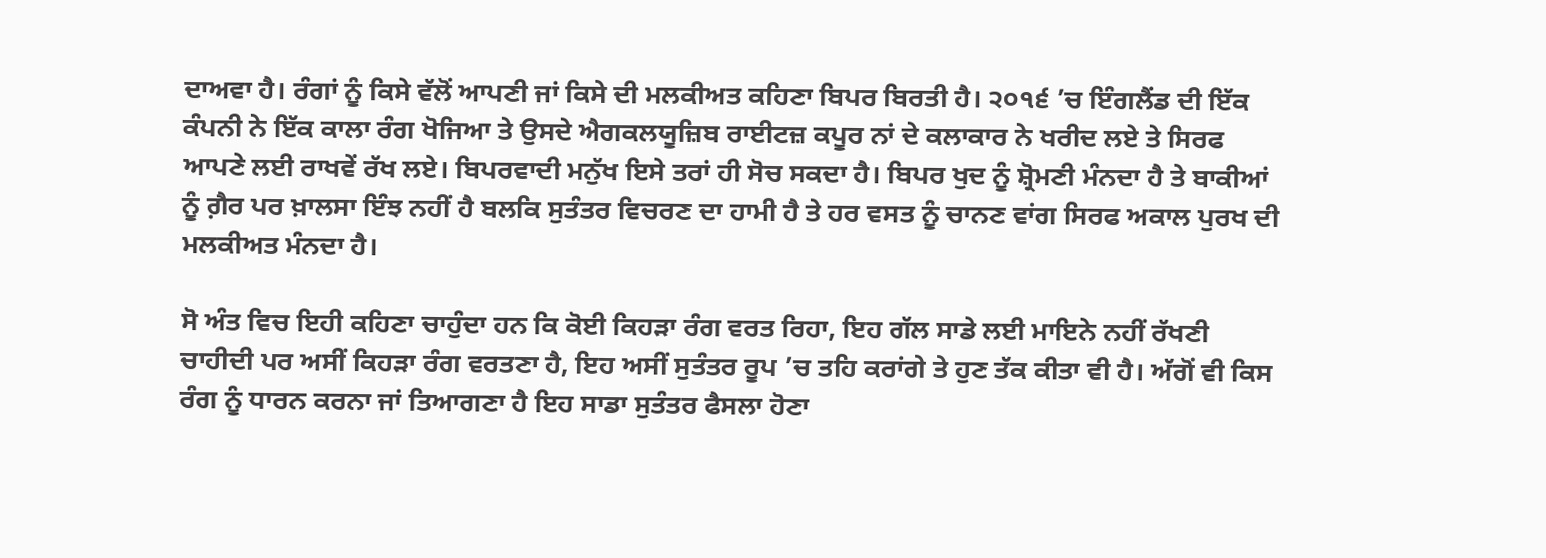ਦਾਅਵਾ ਹੈ। ਰੰਗਾਂ ਨੂੰ ਕਿਸੇ ਵੱਲੋਂ ਆਪਣੀ ਜਾਂ ਕਿਸੇ ਦੀ ਮਲਕੀਅਤ ਕਹਿਣਾ ਬਿਪਰ ਬਿਰਤੀ ਹੈ। ੨੦੧੬ ’ਚ ਇੰਗਲੈਂਡ ਦੀ ਇੱਕ ਕੰਪਨੀ ਨੇ ਇੱਕ ਕਾਲਾ ਰੰਗ ਖੋਜਿਆ ਤੇ ਉਸਦੇ ਐਗਕਲਯੂਜ਼ਿਬ ਰਾਈਟਜ਼ ਕਪੂਰ ਨਾਂ ਦੇ ਕਲਾਕਾਰ ਨੇ ਖਰੀਦ ਲਏ ਤੇ ਸਿਰਫ ਆਪਣੇ ਲਈ ਰਾਖਵੇਂ ਰੱਖ ਲਏ। ਬਿਪਰਵਾਦੀ ਮਨੁੱਖ ਇਸੇ ਤਰਾਂ ਹੀ ਸੋਚ ਸਕਦਾ ਹੈ। ਬਿਪਰ ਖੁਦ ਨੂੰ ਸ਼੍ਰੋਮਣੀ ਮੰਨਦਾ ਹੈ ਤੇ ਬਾਕੀਆਂ ਨੂੰ ਗ਼ੈਰ ਪਰ ਖ਼ਾਲਸਾ ਇੰਝ ਨਹੀਂ ਹੈ ਬਲਕਿ ਸੁਤੰਤਰ ਵਿਚਰਣ ਦਾ ਹਾਮੀ ਹੈ ਤੇ ਹਰ ਵਸਤ ਨੂੰ ਚਾਨਣ ਵਾਂਗ ਸਿਰਫ ਅਕਾਲ ਪੁਰਖ ਦੀ ਮਲਕੀਅਤ ਮੰਨਦਾ ਹੈ।

ਸੋ ਅੰਤ ਵਿਚ ਇਹੀ ਕਹਿਣਾ ਚਾਹੁੰਦਾ ਹਨ ਕਿ ਕੋਈ ਕਿਹੜਾ ਰੰਗ ਵਰਤ ਰਿਹਾ, ਇਹ ਗੱਲ ਸਾਡੇ ਲਈ ਮਾਇਨੇ ਨਹੀਂ ਰੱਖਣੀ ਚਾਹੀਦੀ ਪਰ ਅਸੀਂ ਕਿਹੜਾ ਰੰਗ ਵਰਤਣਾ ਹੈ, ਇਹ ਅਸੀਂ ਸੁਤੰਤਰ ਰੂਪ ’ਚ ਤਹਿ ਕਰਾਂਗੇ ਤੇ ਹੁਣ ਤੱਕ ਕੀਤਾ ਵੀ ਹੈ। ਅੱਗੋਂ ਵੀ ਕਿਸ ਰੰਗ ਨੂੰ ਧਾਰਨ ਕਰਨਾ ਜਾਂ ਤਿਆਗਣਾ ਹੈ ਇਹ ਸਾਡਾ ਸੁਤੰਤਰ ਫੈਸਲਾ ਹੋਣਾ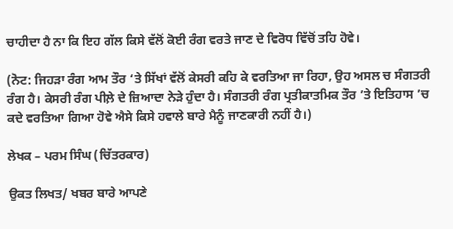ਚਾਹੀਦਾ ਹੈ ਨਾ ਕਿ ਇਹ ਗੱਲ ਕਿਸੇ ਵੱਲੋਂ ਕੋਈ ਰੰਗ ਵਰਤੇ ਜਾਣ ਦੇ ਵਿਰੋਧ ਵਿੱਚੋਂ ਤਹਿ ਹੋਵੇ।

(ਨੋਟ: ਜਿਹੜਾ ਰੰਗ ਆਮ ਤੌਰ ‘ਤੇ ਸਿੱਖਾਂ ਵੱਲੋਂ ਕੇਸਰੀ ਕਹਿ ਕੇ ਵਰਤਿਆ ਜਾ ਰਿਹਾ, ਉਹ ਅਸਲ ਚ ਸੰਗਤਰੀ ਰੰਗ ਹੈ। ਕੇਸਰੀ ਰੰਗ ਪੀਲ਼ੇ ਦੇ ਜ਼ਿਆਦਾ ਨੇੜੇ ਹੁੰਦਾ ਹੈ। ਸੰਗਤਰੀ ਰੰਗ ਪ੍ਰਤੀਕਾਤਮਿਕ ਤੌਰ ’ਤੇ ਇਤਿਹਾਸ ’ਚ ਕਦੇ ਵਰਤਿਆ ਗਿਆ ਹੋਵੇ ਐਸੇ ਕਿਸੇ ਹਵਾਲੇ ਬਾਰੇ ਮੈਨੂੰ ਜਾਣਕਾਰੀ ਨਹੀਂ ਹੈ।)

ਲੇਖਕ – ਪਰਮ ਸਿੰਘ (ਚਿੱਤਰਕਾਰ)

ਉਕਤ ਲਿਖਤ/ ਖਬਰ ਬਾਰੇ ਆਪਣੇ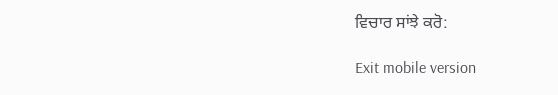ਵਿਚਾਰ ਸਾਂਝੇ ਕਰੋ:

Exit mobile version